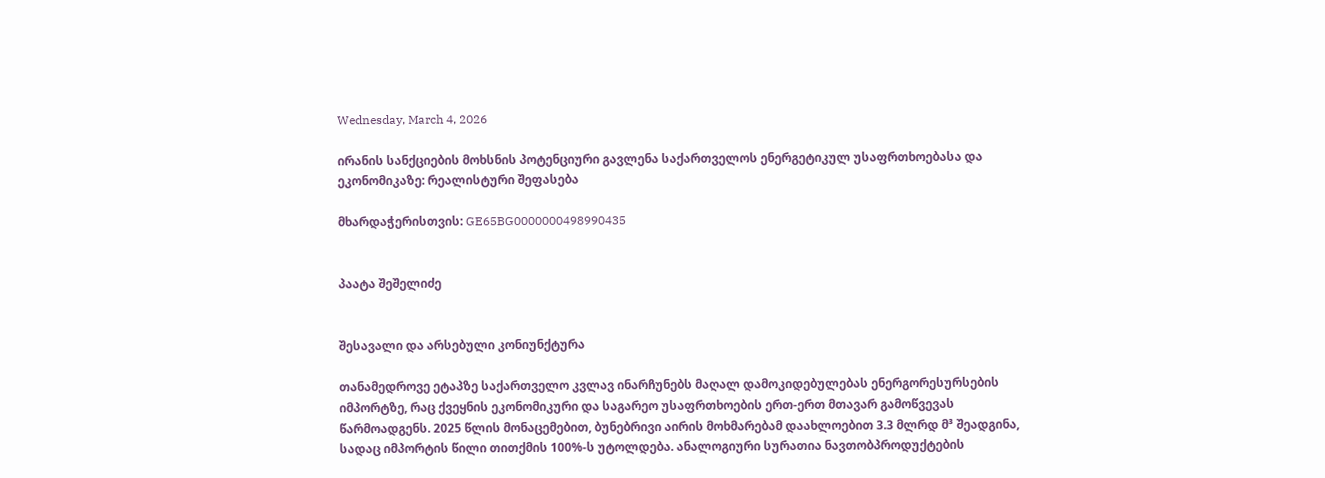Wednesday, March 4, 2026

ირანის სანქციების მოხსნის პოტენციური გავლენა საქართველოს ენერგეტიკულ უსაფრთხოებასა და ეკონომიკაზე: რეალისტური შეფასება

მხარდაჭერისთვის: GE65BG0000000498990435


პაატა შეშელიძე


შესავალი და არსებული კონიუნქტურა

თანამედროვე ეტაპზე საქართველო კვლავ ინარჩუნებს მაღალ დამოკიდებულებას ენერგორესურსების იმპორტზე, რაც ქვეყნის ეკონომიკური და საგარეო უსაფრთხოების ერთ-ერთ მთავარ გამოწვევას წარმოადგენს. 2025 წლის მონაცემებით, ბუნებრივი აირის მოხმარებამ დაახლოებით 3.3 მლრდ მ³ შეადგინა, სადაც იმპორტის წილი თითქმის 100%-ს უტოლდება. ანალოგიური სურათია ნავთობპროდუქტების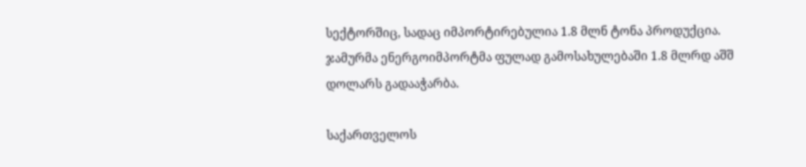სექტორშიც, სადაც იმპორტირებულია 1.8 მლნ ტონა პროდუქცია. ჯამურმა ენერგოიმპორტმა ფულად გამოსახულებაში 1.8 მლრდ აშშ დოლარს გადააჭარბა.

საქართველოს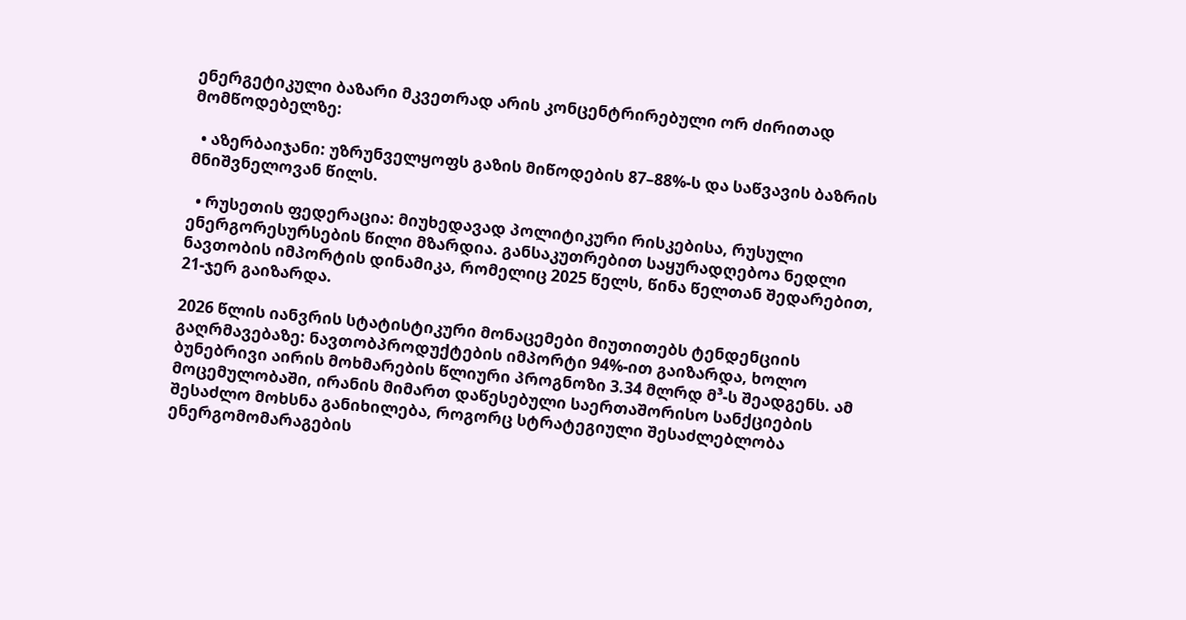ენერგეტიკული ბაზარი მკვეთრად არის კონცენტრირებული ორ ძირითად მომწოდებელზე:

  • აზერბაიჯანი: უზრუნველყოფს გაზის მიწოდების 87–88%-ს და საწვავის ბაზრის მნიშვნელოვან წილს.

  • რუსეთის ფედერაცია: მიუხედავად პოლიტიკური რისკებისა, რუსული ენერგორესურსების წილი მზარდია. განსაკუთრებით საყურადღებოა ნედლი ნავთობის იმპორტის დინამიკა, რომელიც 2025 წელს, წინა წელთან შედარებით, 21-ჯერ გაიზარდა.

2026 წლის იანვრის სტატისტიკური მონაცემები მიუთითებს ტენდენციის გაღრმავებაზე: ნავთობპროდუქტების იმპორტი 94%-ით გაიზარდა, ხოლო ბუნებრივი აირის მოხმარების წლიური პროგნოზი 3.34 მლრდ მ³-ს შეადგენს. ამ მოცემულობაში, ირანის მიმართ დაწესებული საერთაშორისო სანქციების შესაძლო მოხსნა განიხილება, როგორც სტრატეგიული შესაძლებლობა ენერგომომარაგების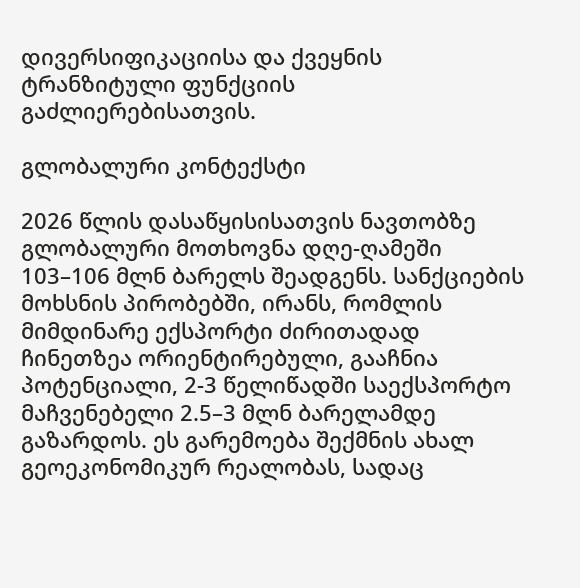დივერსიფიკაციისა და ქვეყნის ტრანზიტული ფუნქციის გაძლიერებისათვის.

გლობალური კონტექსტი

2026 წლის დასაწყისისათვის ნავთობზე გლობალური მოთხოვნა დღე-ღამეში 103–106 მლნ ბარელს შეადგენს. სანქციების მოხსნის პირობებში, ირანს, რომლის მიმდინარე ექსპორტი ძირითადად ჩინეთზეა ორიენტირებული, გააჩნია პოტენციალი, 2-3 წელიწადში საექსპორტო მაჩვენებელი 2.5–3 მლნ ბარელამდე გაზარდოს. ეს გარემოება შექმნის ახალ გეოეკონომიკურ რეალობას, სადაც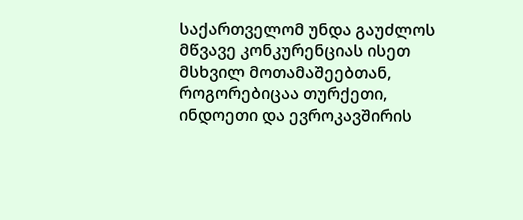საქართველომ უნდა გაუძლოს მწვავე კონკურენციას ისეთ მსხვილ მოთამაშეებთან, როგორებიცაა თურქეთი, ინდოეთი და ევროკავშირის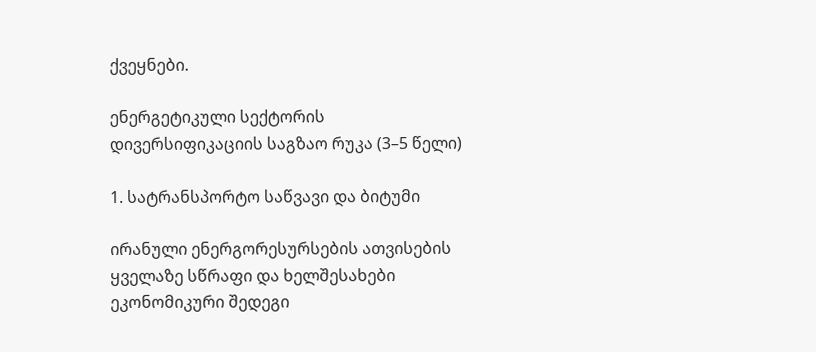ქვეყნები.

ენერგეტიკული სექტორის დივერსიფიკაციის საგზაო რუკა (3–5 წელი)

1. სატრანსპორტო საწვავი და ბიტუმი

ირანული ენერგორესურსების ათვისების ყველაზე სწრაფი და ხელშესახები ეკონომიკური შედეგი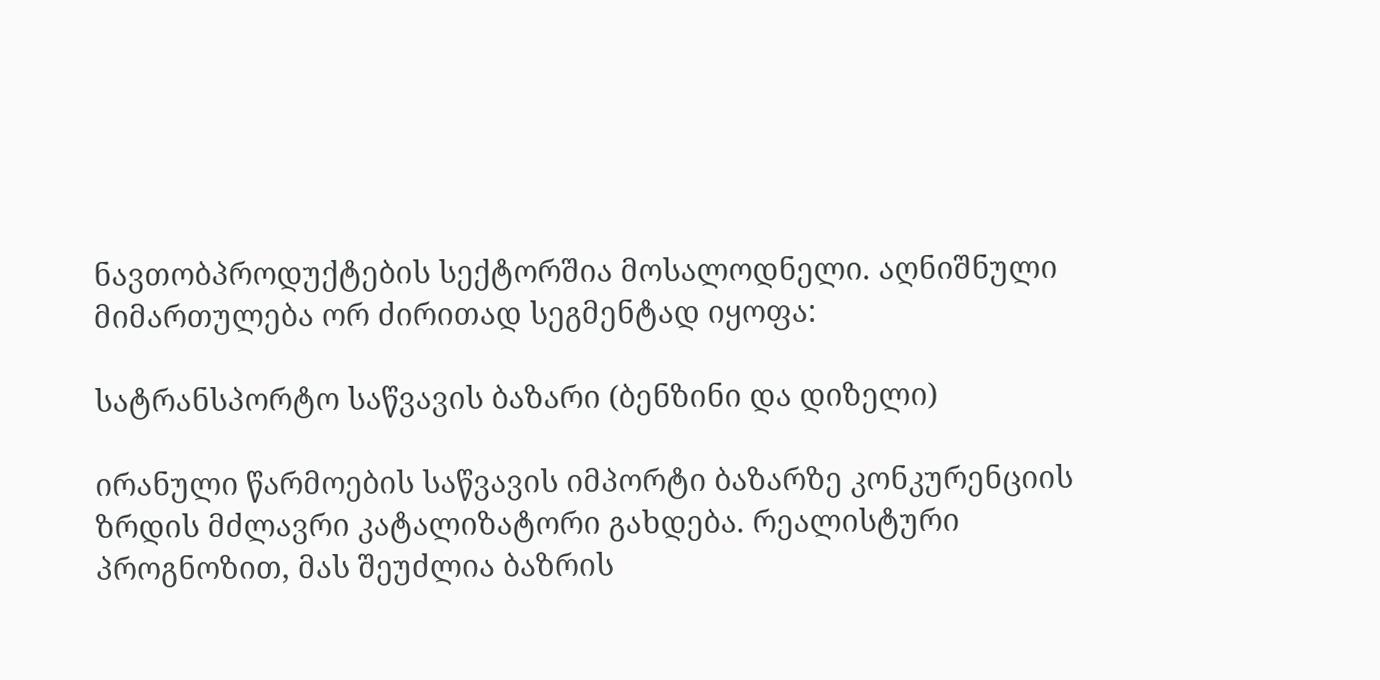ნავთობპროდუქტების სექტორშია მოსალოდნელი. აღნიშნული მიმართულება ორ ძირითად სეგმენტად იყოფა:

სატრანსპორტო საწვავის ბაზარი (ბენზინი და დიზელი)

ირანული წარმოების საწვავის იმპორტი ბაზარზე კონკურენციის ზრდის მძლავრი კატალიზატორი გახდება. რეალისტური პროგნოზით, მას შეუძლია ბაზრის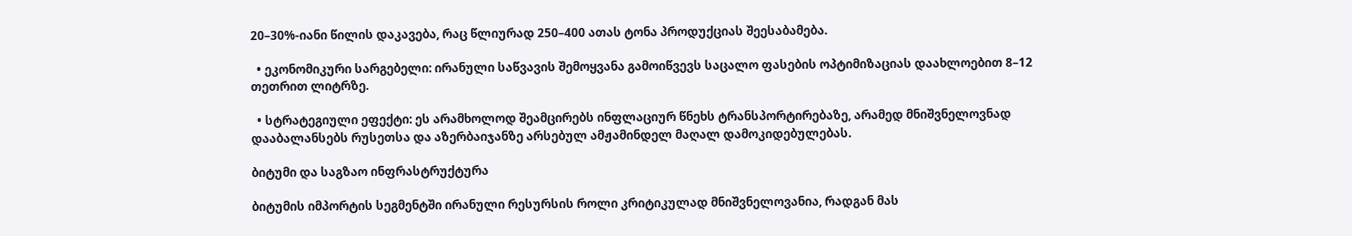20–30%-იანი წილის დაკავება, რაც წლიურად 250–400 ათას ტონა პროდუქციას შეესაბამება.

  • ეკონომიკური სარგებელი: ირანული საწვავის შემოყვანა გამოიწვევს საცალო ფასების ოპტიმიზაციას დაახლოებით 8–12 თეთრით ლიტრზე.

  • სტრატეგიული ეფექტი: ეს არამხოლოდ შეამცირებს ინფლაციურ წნეხს ტრანსპორტირებაზე, არამედ მნიშვნელოვნად დააბალანსებს რუსეთსა და აზერბაიჯანზე არსებულ ამჟამინდელ მაღალ დამოკიდებულებას.

ბიტუმი და საგზაო ინფრასტრუქტურა

ბიტუმის იმპორტის სეგმენტში ირანული რესურსის როლი კრიტიკულად მნიშვნელოვანია, რადგან მას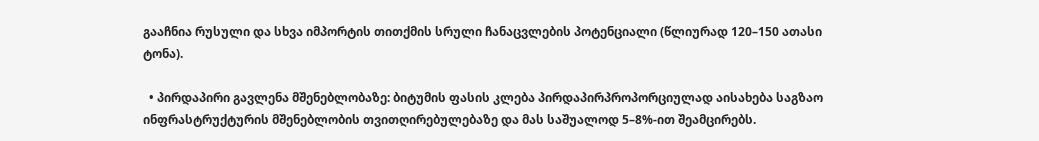გააჩნია რუსული და სხვა იმპორტის თითქმის სრული ჩანაცვლების პოტენციალი (წლიურად 120–150 ათასი ტონა).

  • პირდაპირი გავლენა მშენებლობაზე: ბიტუმის ფასის კლება პირდაპირპროპორციულად აისახება საგზაო ინფრასტრუქტურის მშენებლობის თვითღირებულებაზე და მას საშუალოდ 5–8%-ით შეამცირებს.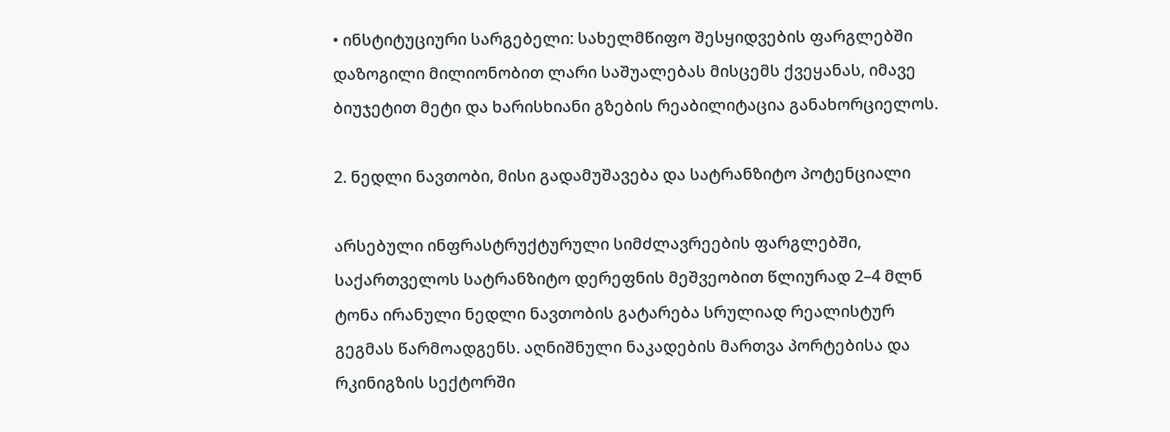• ინსტიტუციური სარგებელი: სახელმწიფო შესყიდვების ფარგლებში დაზოგილი მილიონობით ლარი საშუალებას მისცემს ქვეყანას, იმავე ბიუჯეტით მეტი და ხარისხიანი გზების რეაბილიტაცია განახორციელოს.

2. ნედლი ნავთობი, მისი გადამუშავება და სატრანზიტო პოტენციალი

არსებული ინფრასტრუქტურული სიმძლავრეების ფარგლებში, საქართველოს სატრანზიტო დერეფნის მეშვეობით წლიურად 2–4 მლნ ტონა ირანული ნედლი ნავთობის გატარება სრულიად რეალისტურ გეგმას წარმოადგენს. აღნიშნული ნაკადების მართვა პორტებისა და რკინიგზის სექტორში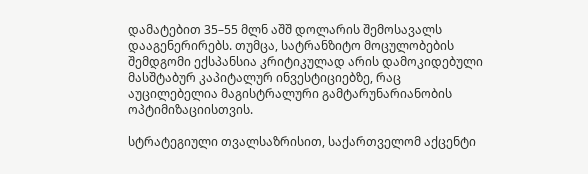დამატებით 35–55 მლნ აშშ დოლარის შემოსავალს დააგენერირებს. თუმცა, სატრანზიტო მოცულობების შემდგომი ექსპანსია კრიტიკულად არის დამოკიდებული მასშტაბურ კაპიტალურ ინვესტიციებზე, რაც აუცილებელია მაგისტრალური გამტარუნარიანობის ოპტიმიზაციისთვის.

სტრატეგიული თვალსაზრისით, საქართველომ აქცენტი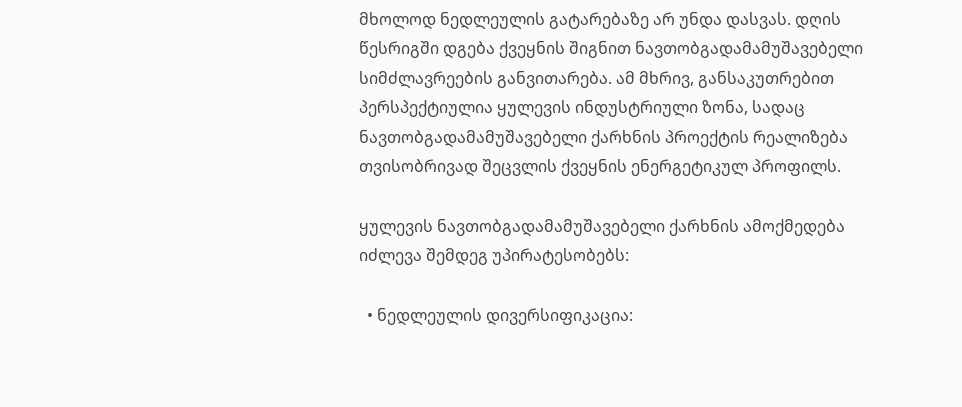მხოლოდ ნედლეულის გატარებაზე არ უნდა დასვას. დღის წესრიგში დგება ქვეყნის შიგნით ნავთობგადამამუშავებელი სიმძლავრეების განვითარება. ამ მხრივ, განსაკუთრებით პერსპექტიულია ყულევის ინდუსტრიული ზონა, სადაც ნავთობგადამამუშავებელი ქარხნის პროექტის რეალიზება თვისობრივად შეცვლის ქვეყნის ენერგეტიკულ პროფილს.

ყულევის ნავთობგადამამუშავებელი ქარხნის ამოქმედება იძლევა შემდეგ უპირატესობებს:

  • ნედლეულის დივერსიფიკაცია: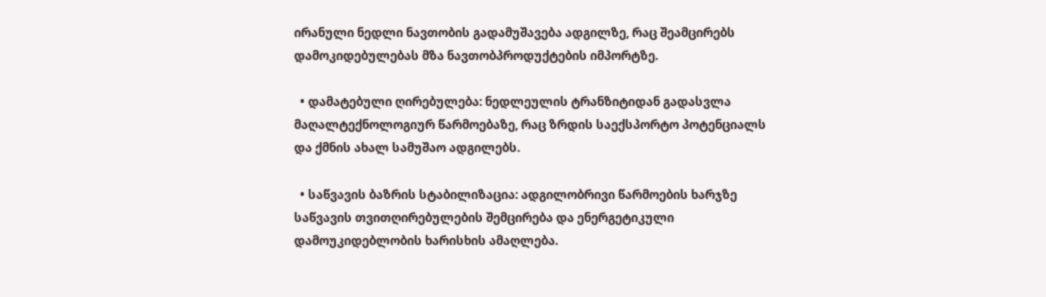ირანული ნედლი ნავთობის გადამუშავება ადგილზე, რაც შეამცირებს დამოკიდებულებას მზა ნავთობპროდუქტების იმპორტზე.

  • დამატებული ღირებულება: ნედლეულის ტრანზიტიდან გადასვლა მაღალტექნოლოგიურ წარმოებაზე, რაც ზრდის საექსპორტო პოტენციალს და ქმნის ახალ სამუშაო ადგილებს.

  • საწვავის ბაზრის სტაბილიზაცია: ადგილობრივი წარმოების ხარჯზე საწვავის თვითღირებულების შემცირება და ენერგეტიკული დამოუკიდებლობის ხარისხის ამაღლება.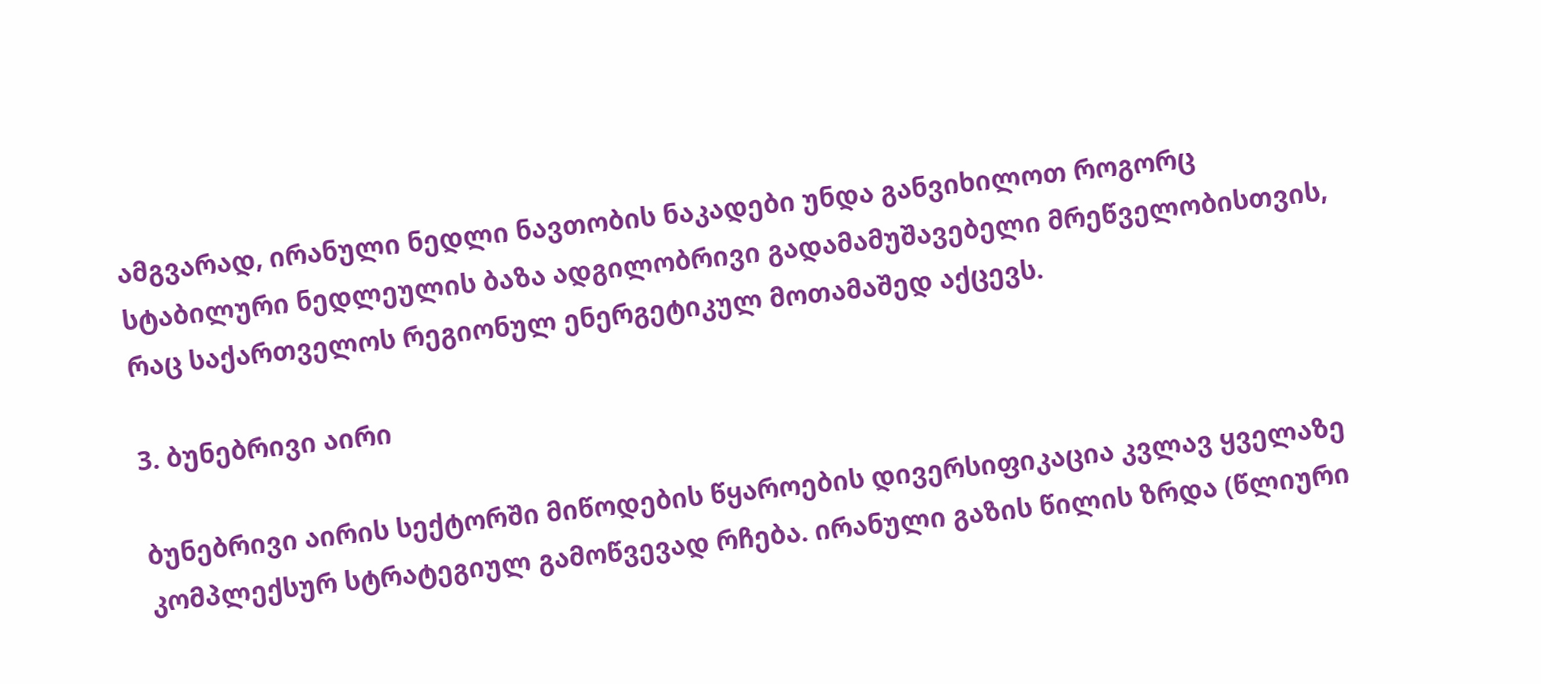ამგვარად, ირანული ნედლი ნავთობის ნაკადები უნდა განვიხილოთ როგორც სტაბილური ნედლეულის ბაზა ადგილობრივი გადამამუშავებელი მრეწველობისთვის, რაც საქართველოს რეგიონულ ენერგეტიკულ მოთამაშედ აქცევს.

3. ბუნებრივი აირი

ბუნებრივი აირის სექტორში მიწოდების წყაროების დივერსიფიკაცია კვლავ ყველაზე კომპლექსურ სტრატეგიულ გამოწვევად რჩება. ირანული გაზის წილის ზრდა (წლიური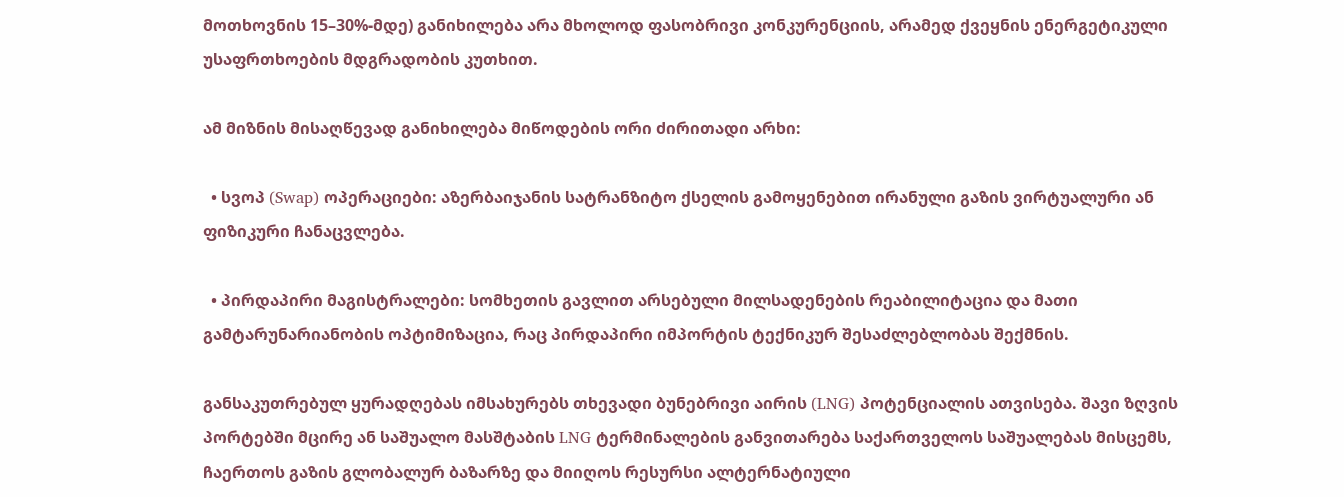მოთხოვნის 15–30%-მდე) განიხილება არა მხოლოდ ფასობრივი კონკურენციის, არამედ ქვეყნის ენერგეტიკული უსაფრთხოების მდგრადობის კუთხით.

ამ მიზნის მისაღწევად განიხილება მიწოდების ორი ძირითადი არხი:

  • სვოპ (Swap) ოპერაციები: აზერბაიჯანის სატრანზიტო ქსელის გამოყენებით ირანული გაზის ვირტუალური ან ფიზიკური ჩანაცვლება.

  • პირდაპირი მაგისტრალები: სომხეთის გავლით არსებული მილსადენების რეაბილიტაცია და მათი გამტარუნარიანობის ოპტიმიზაცია, რაც პირდაპირი იმპორტის ტექნიკურ შესაძლებლობას შექმნის.

განსაკუთრებულ ყურადღებას იმსახურებს თხევადი ბუნებრივი აირის (LNG) პოტენციალის ათვისება. შავი ზღვის პორტებში მცირე ან საშუალო მასშტაბის LNG ტერმინალების განვითარება საქართველოს საშუალებას მისცემს, ჩაერთოს გაზის გლობალურ ბაზარზე და მიიღოს რესურსი ალტერნატიული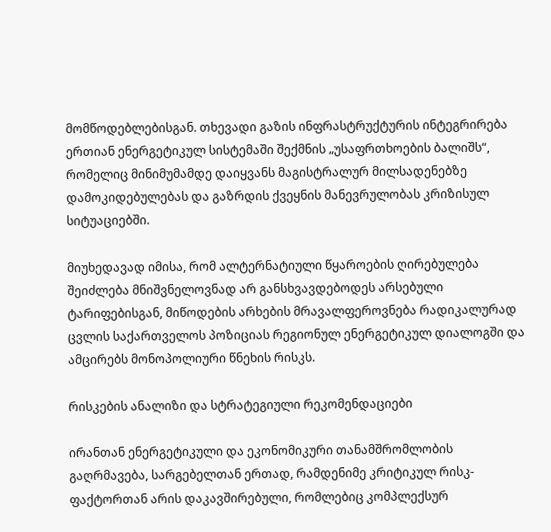მომწოდებლებისგან. თხევადი გაზის ინფრასტრუქტურის ინტეგრირება ერთიან ენერგეტიკულ სისტემაში შექმნის „უსაფრთხოების ბალიშს“, რომელიც მინიმუმამდე დაიყვანს მაგისტრალურ მილსადენებზე დამოკიდებულებას და გაზრდის ქვეყნის მანევრულობას კრიზისულ სიტუაციებში.

მიუხედავად იმისა, რომ ალტერნატიული წყაროების ღირებულება შეიძლება მნიშვნელოვნად არ განსხვავდებოდეს არსებული ტარიფებისგან, მიწოდების არხების მრავალფეროვნება რადიკალურად ცვლის საქართველოს პოზიციას რეგიონულ ენერგეტიკულ დიალოგში და ამცირებს მონოპოლიური წნეხის რისკს.

რისკების ანალიზი და სტრატეგიული რეკომენდაციები

ირანთან ენერგეტიკული და ეკონომიკური თანამშრომლობის გაღრმავება, სარგებელთან ერთად, რამდენიმე კრიტიკულ რისკ-ფაქტორთან არის დაკავშირებული, რომლებიც კომპლექსურ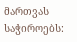მართვას საჭიროებს: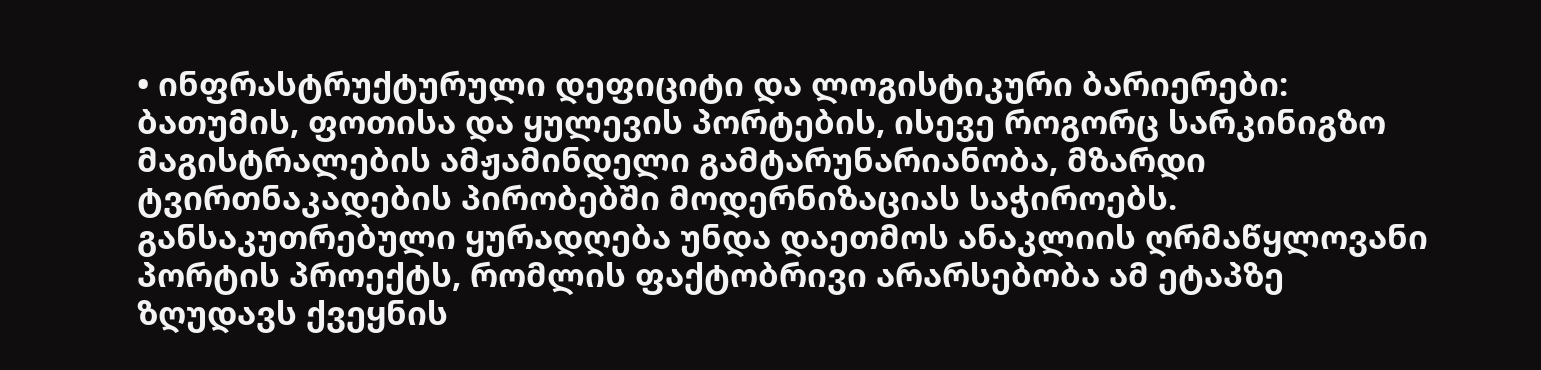• ინფრასტრუქტურული დეფიციტი და ლოგისტიკური ბარიერები: ბათუმის, ფოთისა და ყულევის პორტების, ისევე როგორც სარკინიგზო მაგისტრალების ამჟამინდელი გამტარუნარიანობა, მზარდი ტვირთნაკადების პირობებში მოდერნიზაციას საჭიროებს. განსაკუთრებული ყურადღება უნდა დაეთმოს ანაკლიის ღრმაწყლოვანი პორტის პროექტს, რომლის ფაქტობრივი არარსებობა ამ ეტაპზე ზღუდავს ქვეყნის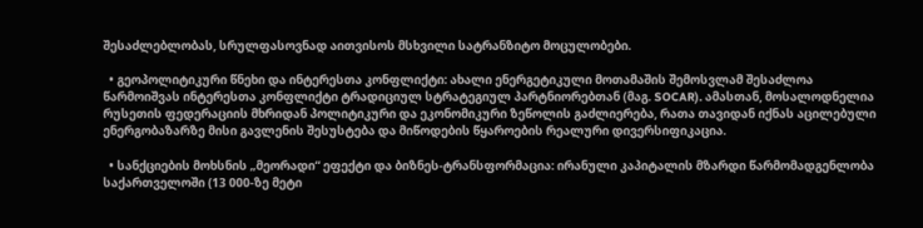შესაძლებლობას, სრულფასოვნად აითვისოს მსხვილი სატრანზიტო მოცულობები.

  • გეოპოლიტიკური წნეხი და ინტერესთა კონფლიქტი: ახალი ენერგეტიკული მოთამაშის შემოსვლამ შესაძლოა წარმოიშვას ინტერესთა კონფლიქტი ტრადიციულ სტრატეგიულ პარტნიორებთან (მაგ. SOCAR). ამასთან, მოსალოდნელია რუსეთის ფედერაციის მხრიდან პოლიტიკური და ეკონომიკური ზეწოლის გაძლიერება, რათა თავიდან იქნას აცილებული ენერგობაზარზე მისი გავლენის შესუსტება და მიწოდების წყაროების რეალური დივერსიფიკაცია.

  • სანქციების მოხსნის „მეორადი“ ეფექტი და ბიზნეს-ტრანსფორმაცია: ირანული კაპიტალის მზარდი წარმომადგენლობა საქართველოში (13 000-ზე მეტი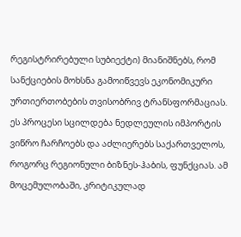რეგისტრირებული სუბიექტი) მიანიშნებს, რომ სანქციების მოხსნა გამოიწვევს ეკონომიკური ურთიერთობების თვისობრივ ტრანსფორმაციას. ეს პროცესი სცილდება ნედლეულის იმპორტის ვიწრო ჩარჩოებს და აძლიერებს საქართველოს, როგორც რეგიონული ბიზნეს-ჰაბის, ფუნქციას. ამ მოცემულობაში, კრიტიკულად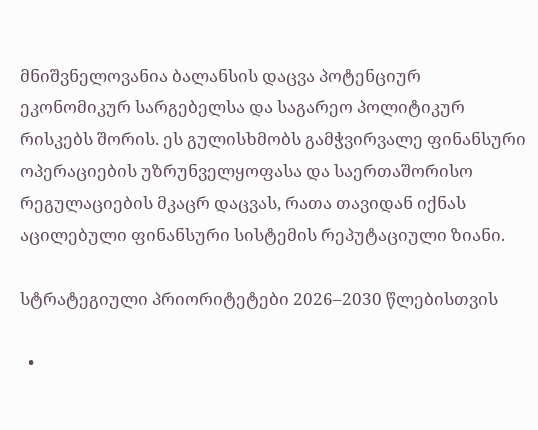მნიშვნელოვანია ბალანსის დაცვა პოტენციურ ეკონომიკურ სარგებელსა და საგარეო პოლიტიკურ რისკებს შორის. ეს გულისხმობს გამჭვირვალე ფინანსური ოპერაციების უზრუნველყოფასა და საერთაშორისო რეგულაციების მკაცრ დაცვას, რათა თავიდან იქნას აცილებული ფინანსური სისტემის რეპუტაციული ზიანი.

სტრატეგიული პრიორიტეტები 2026–2030 წლებისთვის

  •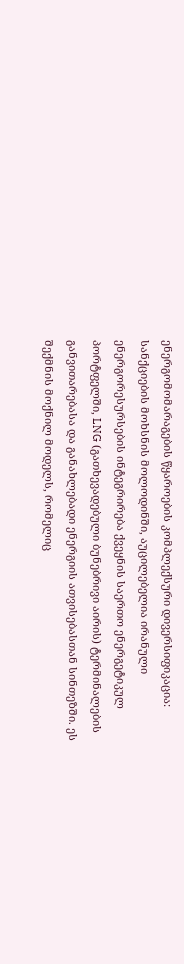ენერგომომარაგების წყაროების კომპლექსური დივერსიფიკაცია: სანქციების მოხსნის მოლოდინში, აუცილებელია ირანული ენერგორესურსების ინტეგრირება ქვეყნის საერთო ენერგეტიკულ პორტფელში, LNG (გათხევადებული ბუნებრივი აირის) ტერმინალების განვითარებასა და განახლებადი ენერგიის ათვისებასთან სინთეზში. ეს შექმნის მოქნილ მოდელს, რომელიც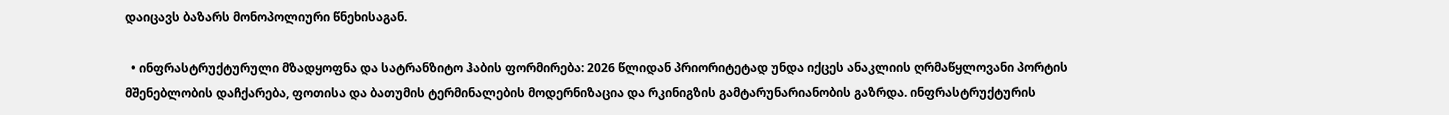დაიცავს ბაზარს მონოპოლიური წნეხისაგან.

  • ინფრასტრუქტურული მზადყოფნა და სატრანზიტო ჰაბის ფორმირება: 2026 წლიდან პრიორიტეტად უნდა იქცეს ანაკლიის ღრმაწყლოვანი პორტის მშენებლობის დაჩქარება, ფოთისა და ბათუმის ტერმინალების მოდერნიზაცია და რკინიგზის გამტარუნარიანობის გაზრდა. ინფრასტრუქტურის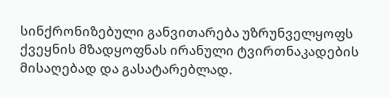სინქრონიზებული განვითარება უზრუნველყოფს ქვეყნის მზადყოფნას ირანული ტვირთნაკადების მისაღებად და გასატარებლად.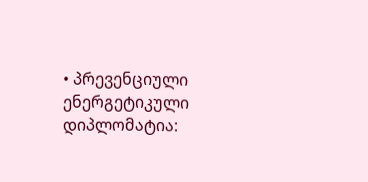• პრევენციული ენერგეტიკული დიპლომატია: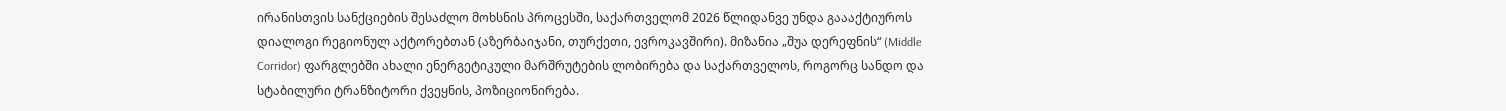ირანისთვის სანქციების შესაძლო მოხსნის პროცესში, საქართველომ 2026 წლიდანვე უნდა გაააქტიუროს დიალოგი რეგიონულ აქტორებთან (აზერბაიჯანი, თურქეთი, ევროკავშირი). მიზანია „შუა დერეფნის“ (Middle Corridor) ფარგლებში ახალი ენერგეტიკული მარშრუტების ლობირება და საქართველოს, როგორც სანდო და სტაბილური ტრანზიტორი ქვეყნის, პოზიციონირება.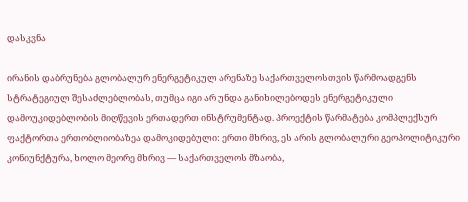დასკვნა

ირანის დაბრუნება გლობალურ ენერგეტიკულ არენაზე საქართველოსთვის წარმოადგენს სტრატეგიულ შესაძლებლობას, თუმცა იგი არ უნდა განიხილებოდეს ენერგეტიკული დამოუკიდებლობის მიღწევის ერთადერთ ინსტრუმენტად. პროექტის წარმატება კომპლექსურ ფაქტორთა ერთობლიობაზეა დამოკიდებული: ერთი მხრივ, ეს არის გლობალური გეოპოლიტიკური კონიუნქტურა, ხოლო მეორე მხრივ — საქართველოს მზაობა,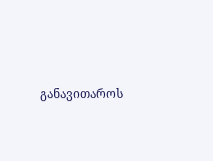განავითაროს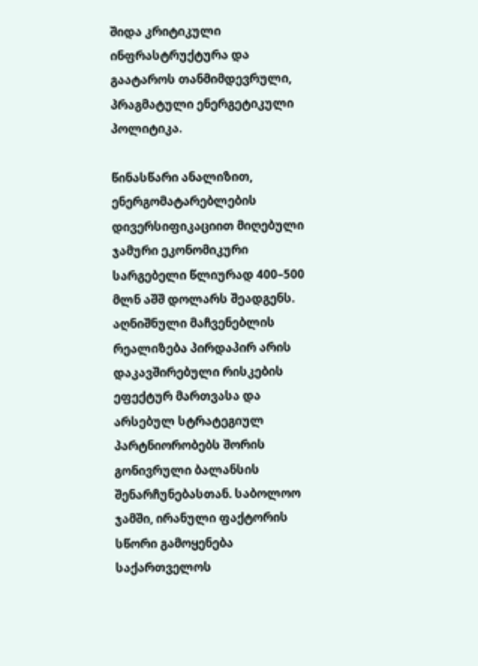შიდა კრიტიკული ინფრასტრუქტურა და გაატაროს თანმიმდევრული, პრაგმატული ენერგეტიკული პოლიტიკა.

წინასწარი ანალიზით, ენერგომატარებლების დივერსიფიკაციით მიღებული ჯამური ეკონომიკური სარგებელი წლიურად 400–500 მლნ აშშ დოლარს შეადგენს. აღნიშნული მაჩვენებლის რეალიზება პირდაპირ არის დაკავშირებული რისკების ეფექტურ მართვასა და არსებულ სტრატეგიულ პარტნიორობებს შორის გონივრული ბალანსის შენარჩუნებასთან. საბოლოო ჯამში, ირანული ფაქტორის სწორი გამოყენება საქართველოს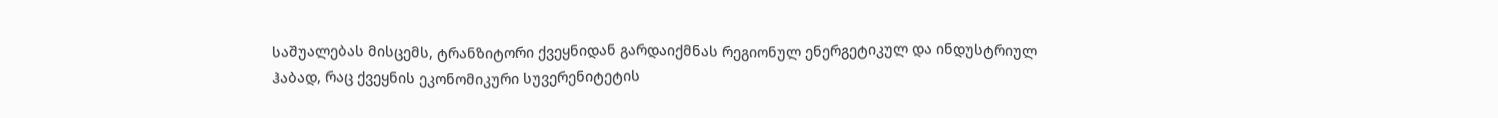საშუალებას მისცემს, ტრანზიტორი ქვეყნიდან გარდაიქმნას რეგიონულ ენერგეტიკულ და ინდუსტრიულ ჰაბად, რაც ქვეყნის ეკონომიკური სუვერენიტეტის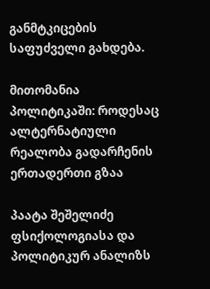განმტკიცების საფუძველი გახდება.

მითომანია პოლიტიკაში: როდესაც ალტერნატიული რეალობა გადარჩენის ერთადერთი გზაა

პაატა შეშელიძე  ფსიქოლოგიასა და პოლიტიკურ ანალიზს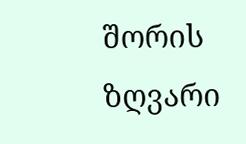შორის ზღვარი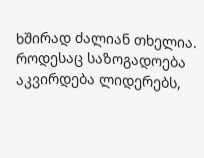ხშირად ძალიან თხელია. როდესაც საზოგადოება აკვირდება ლიდერებს,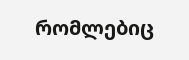რომლებიც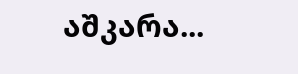აშკარა...